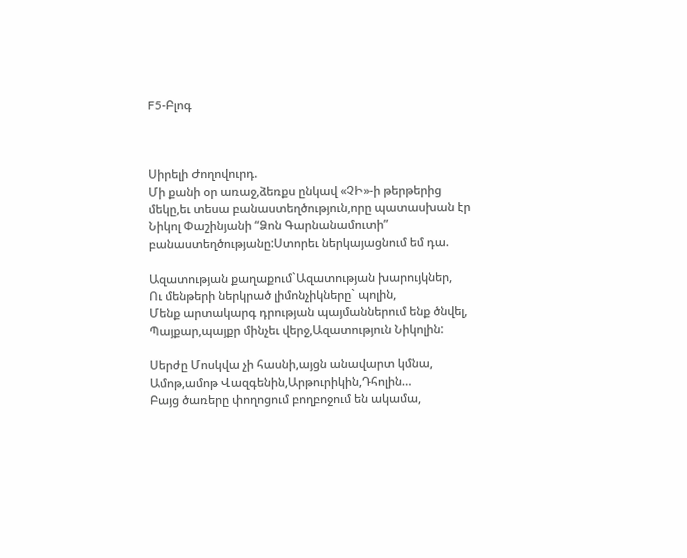F5-Բլոգ



Սիրելի Ժողովուրդ.
Մի քանի օր առաջ,ձեռքս ընկավ «ՉԻ»-ի թերթերից մեկը,եւ տեսա բանաստեղծություն,որը պատասխան էր Նիկոլ Փաշինյանի “Ձոն Գարնանամուտի” բանաստեղծությանը:Ստորեւ ներկայացնում եմ դա.

Ազատության քաղաքում`Ազատության խարույկներ,
Ու մենթերի ներկրած լիմոնչիկները` պոլին,
Մենք արտակարգ դրության պայմաններում ենք ծնվել,
Պայքար,պայքր մինչեւ վերջ,Ազատություն Նիկոլին:

Սերժը Մոսկվա չի հասնի,այցն անավարտ կմնա,
Ամոթ,ամոթ Վազգենին,Արթուրիկին,Դհոլին…
Բայց ծառերը փողոցում բողբոջում են ակամա,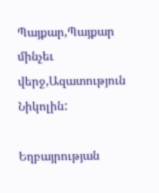Պայքար,Պայքար մինչեւ վերջ,Ազատություն Նիկոլին:

Եղբայրության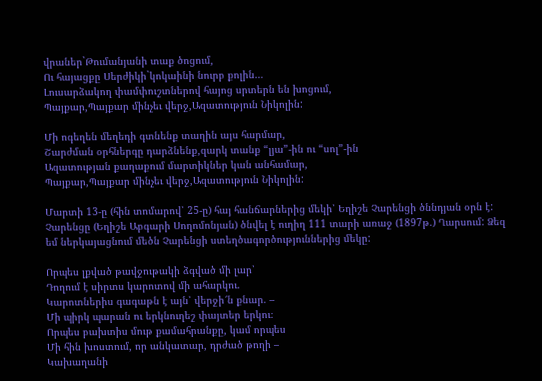վրաներ`Թումանյանի տաք ծոցում,
Ու հայացքը Սերժիկի`կոկաինի նուրբ քոլին…
Լուսարձակող փամփուշտներով հայոց սրտերն են խոցում,
Պայքար,Պայքար մինչեւ վերջ,Ազատություն Նիկոլին:

Մի ոգեղեն մեղեդի գտնենք տաղին այս հարմար,
Շարժման օրհներգը դարձնենք,զարկ տանք “լյա”-ին ու “սոլ”-ին
Ազատության քաղաքում մարտիկներ կան անհամար,
Պայքար,Պայքար մինչեւ վերջ,Ազատություն Նիկոլին:

Մարտի 13-ը (հին տոմարով՝ 25-ը) հայ հանճարներից մեկի՝ Եղիշե Չարենցի ծննդյան օրն է: Չարենցը (Եղիշե Աբգարի Սողոմոնյան) ծնվել է ուղիղ 111 տարի առաջ (1897թ.) Ղարսում: Ձեզ եմ ներկայացնում մեծն Չարենցի ստեղծագործություններից մեկը:

Որպես լքված թավջութակի ձգված մի լար՝
Դողում է սիրտս կարոտով մի ահարկու.
Կարոտներիս գագաթն է այն՝ վերջի՜ն քնար. –
Մի պիրկ պարան ու երկնուղեշ փայտեր երկու։
Որպես բախտիս մութ քամահրանքը, կամ որպես
Մի հին խոստում, որ անկատար, դրժած թողի –
Կախաղանի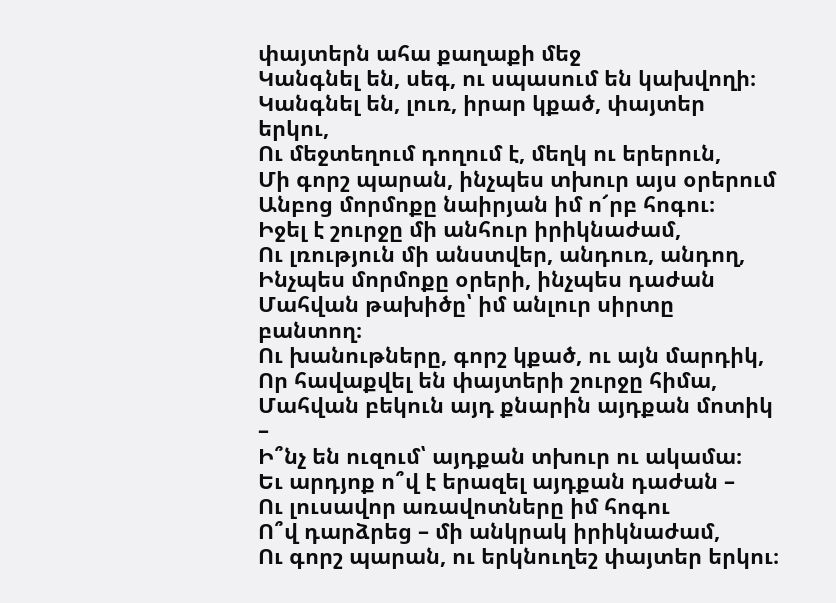փայտերն ահա քաղաքի մեջ
Կանգնել են, սեգ, ու սպասում են կախվողի։
Կանգնել են, լուռ, իրար կքած, փայտեր երկու,
Ու մեջտեղում դողում է, մեղկ ու երերուն,
Մի գորշ պարան, ինչպես տխուր այս օրերում
Անբոց մորմոքը նաիրյան իմ ո՜րբ հոգու։
Իջել է շուրջը մի անհուր իրիկնաժամ,
Ու լռություն մի անստվեր, անդուռ, անդող,
Ինչպես մորմոքը օրերի, ինչպես դաժան
Մահվան թախիծը՝ իմ անլուր սիրտը բանտող։
Ու խանութները, գորշ կքած, ու այն մարդիկ,
Որ հավաքվել են փայտերի շուրջը հիմա,
Մահվան բեկուն այդ քնարին այդքան մոտիկ –
Ի՞նչ են ուզում՝ այդքան տխուր ու ակամա։
Եւ արդյոք ո՞վ է երազել այդքան դաժան –
Ու լուսավոր առավոտները իմ հոգու
Ո՞վ դարձրեց – մի անկրակ իրիկնաժամ,
Ու գորշ պարան, ու երկնուղեշ փայտեր երկու։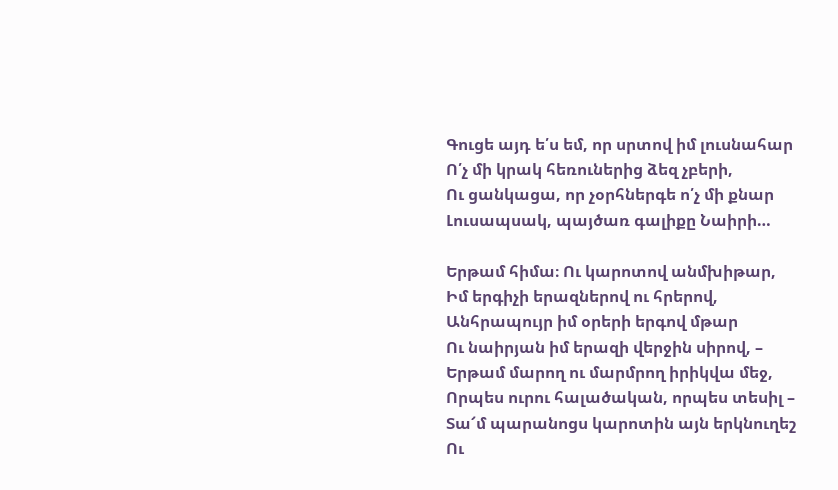Գուցե այդ ե՛ս եմ, որ սրտով իմ լուսնահար
Ո՛չ մի կրակ հեռուներից ձեզ չբերի,
Ու ցանկացա, որ չօրհներգե ո՛չ մի քնար
Լուսապսակ, պայծառ գալիքը Նաիրի…

Երթամ հիմա։ Ու կարոտով անմխիթար,
Իմ երգիչի երազներով ու հրերով,
Անհրապույր իմ օրերի երգով մթար
Ու նաիրյան իմ երազի վերջին սիրով, –
Երթամ մարող ու մարմրող իրիկվա մեջ,
Որպես ուրու հալածական, որպես տեսիլ –
Տա՜մ պարանոցս կարոտին այն երկնուղեշ
Ու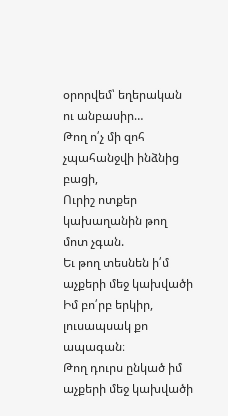օրորվեմ՝ եղերական ու անբասիր…
Թող ո՛չ մի զոհ չպահանջվի ինձնից բացի,
Ուրիշ ոտքեր կախաղանին թող մոտ չգան.
Եւ թող տեսնեն ի՛մ աչքերի մեջ կախվածի
Իմ բո՛րբ երկիր, լուսապսակ քո ապագան։
Թող դուրս ընկած իմ աչքերի մեջ կախվածի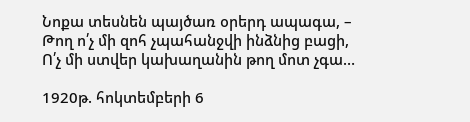Նոքա տեսնեն պայծառ օրերդ ապագա, –
Թող ո՛չ մի զոհ չպահանջվի ինձնից բացի,
Ո՛չ մի ստվեր կախաղանին թող մոտ չգա…

1920թ. հոկտեմբերի 6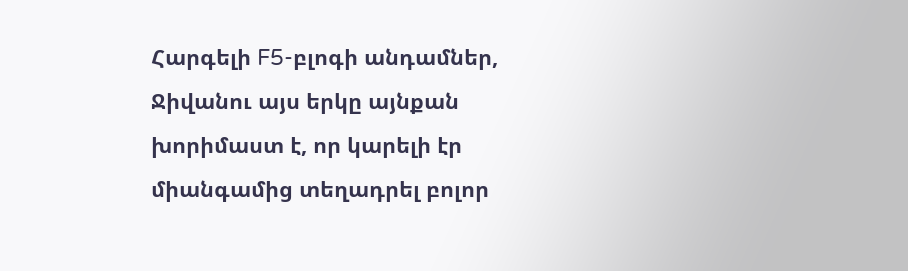Հարգելի F5-բլոգի անդամներ, Ջիվանու այս երկը այնքան խորիմաստ է, որ կարելի էր միանգամից տեղադրել բոլոր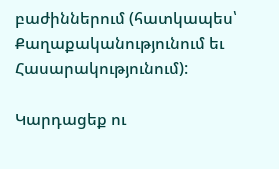բաժիններում (հատկապես՝ Քաղաքականությունում եւ Հասարակությունում):

Կարդացեք ու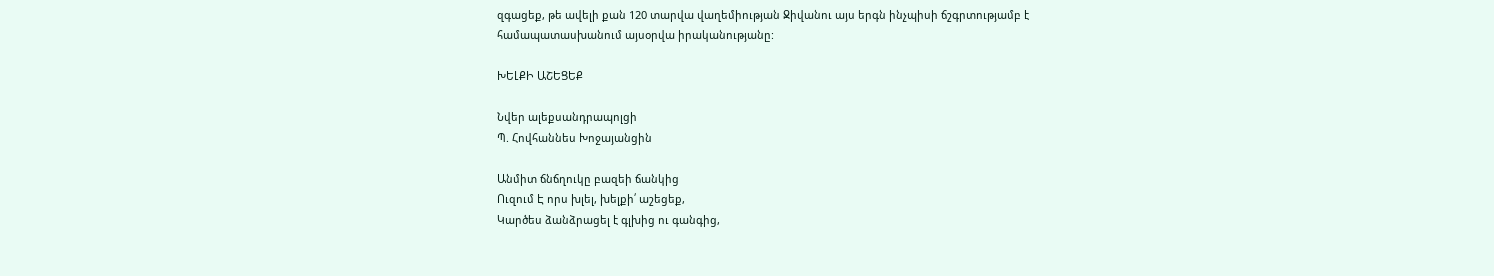զգացեք, թե ավելի քան 120 տարվա վաղեմիության Ջիվանու այս երգն ինչպիսի ճշգրտությամբ է համապատասխանում այսօրվա իրականությանը:

ԽԵԼՔԻ ԱՇԵՑԵՔ

Նվեր ալեքսանդրապոլցի
Պ. Հովհաննես Խոջայանցին

Անմիտ ճնճղուկը բազեի ճանկից
Ուզում Է որս խլել, խելքի՛ աշեցեք,
Կարծես ձանձրացել է գլխից ու գանգից,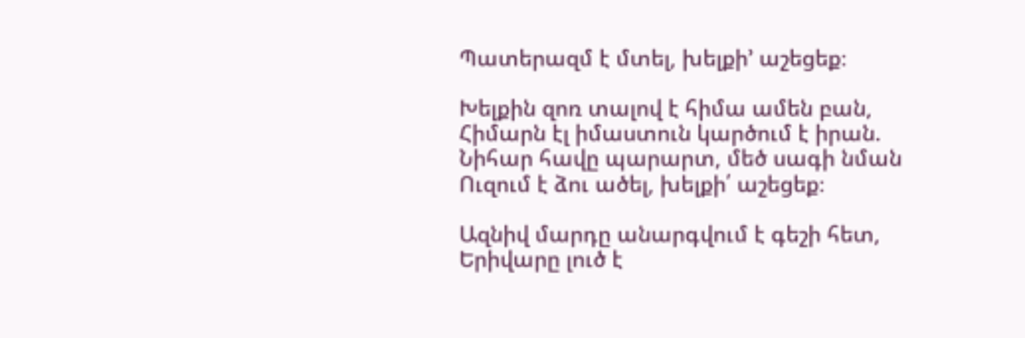Պատերազմ է մտել, խելքի’ աշեցեք։

Խելքին զոռ տալով է հիմա ամեն բան,
Հիմարն էլ իմաստուն կարծում է իրան.
Նիհար հավը պարարտ, մեծ սագի նման
Ուզում է ձու ածել, խելքի՛ աշեցեք։

Ազնիվ մարդը անարգվում է գեշի հետ,
Երիվարը լուծ է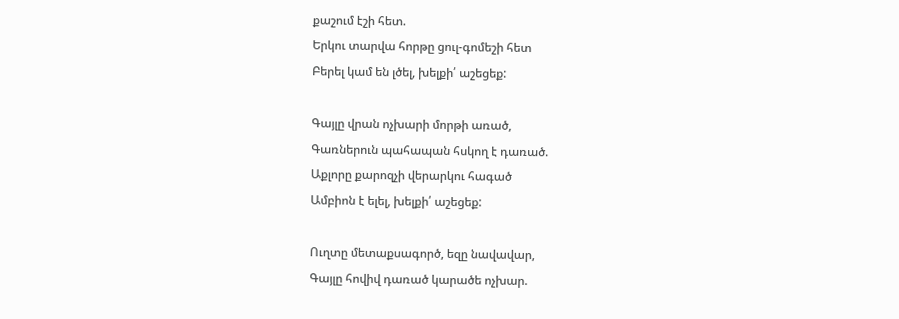քաշում էշի հետ.
Երկու տարվա հորթը ցուլ-գոմեշի հետ
Բերել կամ են լծել, խելքի՛ աշեցեք:

Գայլը վրան ոչխարի մորթի առած,
Գառներուն պահապան հսկող է դառած.
Աքլորը քարոզչի վերարկու հագած
Ամբիոն է ելել, խելքի՛ աշեցեք:

Ուղտը մետաքսագործ, եզը նավավար,
Գայլը հովիվ դառած կարածե ոչխար.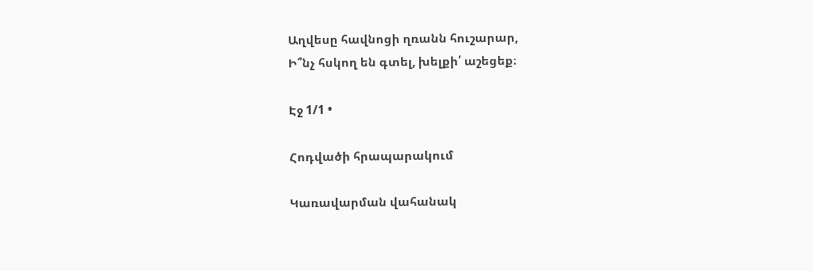Աղվեսը հավնոցի ղռանն հուշարար,
Ի՞նչ հսկող են գտել, խելքի՛ աշեցեք։

Էջ 1/1 •

Հոդվածի հրապարակում

Կառավարման վահանակ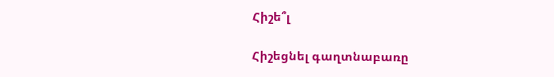Հիշե՞լ

Հիշեցնել գաղտնաբառը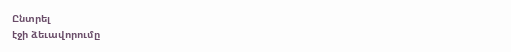Ընտրել
էջի ձեւավորումը